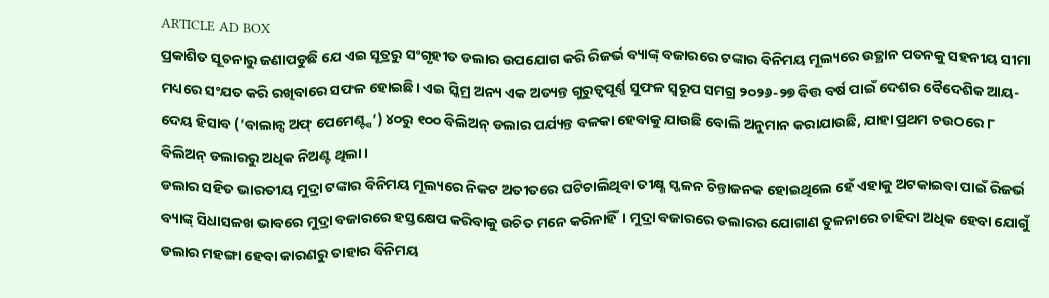ARTICLE AD BOX
ପ୍ରକାଶିତ ସୂଚନାରୁ ଜଣାପଡୁଛି ଯେ ଏଇ ସୂତ୍ରରୁ ସଂଗୃହୀତ ଡଲାର ଉପଯୋଗ କରି ରିଜର୍ଭ ବ୍ୟାଙ୍କ୍ ବଜାରରେ ଟଙ୍କାର ବିନିମୟ ମୂଲ୍ୟରେ ଉତ୍ଥାନ ପତନକୁ ସହନୀୟ ସୀମା ମଧ୍ୟରେ ସଂଯତ କରି ରଖିବାରେ ସଫଳ ହୋଇଛି। ଏଇ ସ୍କିମ୍ର ଅନ୍ୟ ଏକ ଅତ୍ୟନ୍ତ ଗୁରୁତ୍ବପୂର୍ଣ୍ଣ ସୁଫଳ ସ୍ବରୂପ ସମଗ୍ର ୨୦୨୬-୨୭ ବିତ୍ତ ବର୍ଷ ପାଇଁ ଦେଶର ବୈଦେଶିକ ଆୟ-ଦେୟ ହିସାବ (‘ବାଲାନ୍ସ ଅଫ୍ ପେମେଣ୍ଟ୍ସ’) ୪୦ରୁ ୧୦୦ ବିଲିଅନ୍ ଡଲାର ପର୍ଯ୍ୟନ୍ତ ବଳକା ହେବାକୁ ଯାଉଛି ବୋଲି ଅନୁମାନ କରାଯାଉଛି, ଯାହା ପ୍ରଥମ ଚଉଠରେ ୮ ବିଲିଅନ୍ ଡଲାରରୁ ଅଧିକ ନିଅଣ୍ଟ ଥିଲା।
ଡଲାର ସହିତ ଭାରତୀୟ ମୁଦ୍ରା ଟଙ୍କାର ବିନିମୟ ମୂଲ୍ୟରେ ନିକଟ ଅତୀତରେ ଘଟିଚାଲିଥିବା ତୀକ୍ଷ୍ଣ ସ୍ଖଳନ ଚିନ୍ତାଜନକ ହୋଇଥିଲେ ହେଁ ଏହାକୁ ଅଟକାଇବା ପାଇଁ ରିଜର୍ଭ ବ୍ୟାଙ୍କ୍ ସିଧାସଳଖ ଭାବରେ ମୁଦ୍ରା ବଜାରରେ ହସ୍ତକ୍ଷେପ କରିବାକୁ ଉଚିତ ମନେ କରିନାହିଁ। ମୁଦ୍ରା ବଜାରରେ ଡଲାରର ଯୋଗାଣ ତୁଳନାରେ ଚାହିଦା ଅଧିକ ହେବା ଯୋଗୁଁ ଡଲାର ମହଙ୍ଗା ହେବା କାରଣରୁ ତାହାର ବିନିମୟ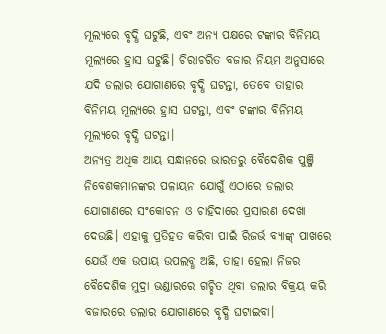ମୂଲ୍ୟରେ ବୃଦ୍ଧି ଘଟୁଛି, ଏବଂ ଅନ୍ୟ ପକ୍ଷରେ ଟଙ୍କାର ବିନିମୟ ମୂଲ୍ୟରେ ହ୍ରାସ ଘଟୁଛି। ଚିରାଚରିତ ବଜାର ନିୟମ ଅନୁସାରେ ଯଦି ଡଲାର ଯୋଗାଣରେ ବୃଦ୍ଧି ଘଟନ୍ତା, ତେବେ ତାହାର ବିନିମୟ ମୂଲ୍ୟରେ ହ୍ରାସ ଘଟନ୍ତା, ଏବଂ ଟଙ୍କାର ବିନିମୟ ମୂଲ୍ୟରେ ବୃଦ୍ଧି ଘଟନ୍ତା।
ଅନ୍ୟତ୍ର ଅଧିକ ଆୟ ସନ୍ଧାନରେ ଭାରତରୁ ବୈଦେଶିକ ପୁଞ୍ଜି ନିବେଶକମାନଙ୍କର ପଳାୟନ ଯୋଗୁଁ ଏଠାରେ ଡଲାର ଯୋଗାଣରେ ସଂକୋଚନ ଓ ଚାହିଦାରେ ପ୍ରସାରଣ ଦେଖା ଦେଉଛି। ଏହାକୁ ପ୍ରତିହତ କରିବା ପାଇଁ ରିଜର୍ଭ ବ୍ୟାଙ୍କ୍ ପାଖରେ ଯେଉଁ ଏକ ଉପାୟ ଉପଲବ୍ଧ ଅଛି, ତାହା ହେଲା ନିଜର ବୈଦେଶିକ ମୁଦ୍ରା ଭଣ୍ଡାରରେ ଗଚ୍ଛିତ ଥିବା ଡଲାର ବିକ୍ରୟ କରି ବଜାରରେ ଡଲାର ଯୋଗାଣରେ ବୃଦ୍ଧି ଘଟାଇବା।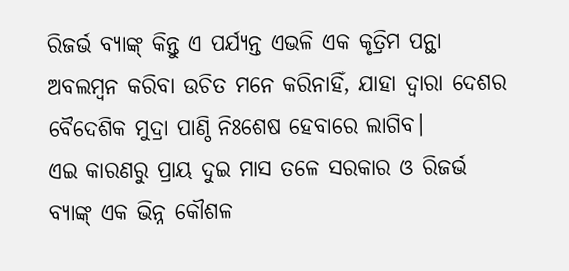ରିଜର୍ଭ ବ୍ୟାଙ୍କ୍ କିନ୍ତୁ ଏ ପର୍ଯ୍ୟନ୍ତ ଏଭଳି ଏକ କୃତ୍ରିମ ପନ୍ଥା ଅବଲମ୍ବନ କରିବା ଉଚିତ ମନେ କରିନାହିଁ, ଯାହା ଦ୍ବାରା ଦେଶର ବୈଦେଶିକ ମୁଦ୍ରା ପାଣ୍ଠି ନିଃଶେଷ ହେବାରେ ଲାଗିବ।
ଏଇ କାରଣରୁ ପ୍ରାୟ ଦୁଇ ମାସ ତଳେ ସରକାର ଓ ରିଜର୍ଭ ବ୍ୟାଙ୍କ୍ ଏକ ଭିନ୍ନ କୌଶଳ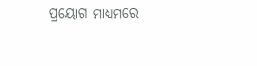ପ୍ରୟୋଗ ମାଧ୍ୟମରେ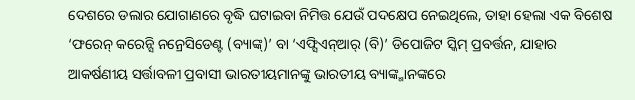ଦେଶରେ ଡଲାର ଯୋଗାଣରେ ବୃଦ୍ଧି ଘଟାଇବା ନିମିତ୍ତ ଯେଉଁ ପଦକ୍ଷେପ ନେଇଥିଲେ, ତାହା ହେଲା ଏକ ବିଶେଷ ‘ଫରେନ୍ କରେନ୍ସି ନନ୍ରେସିଡେଣ୍ଟ (ବ୍ୟାଙ୍କ୍)’ ବା ‘ଏଫ୍ସିଏନ୍ଆର୍ (ବି)’ ଡିପୋଜିଟ ସ୍କିମ୍ ପ୍ରବର୍ତ୍ତନ, ଯାହାର ଆକର୍ଷଣୀୟ ସର୍ତ୍ତାବଳୀ ପ୍ରବାସୀ ଭାରତୀୟମାନଙ୍କୁ ଭାରତୀୟ ବ୍ୟାଙ୍କ୍ମାନଙ୍କରେ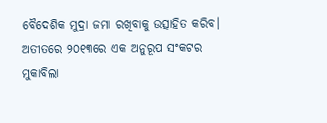ବୈଦେଶିକ ମୁଦ୍ରା ଜମା ରଖିବାକୁ ଉତ୍ସାହିତ କରିବ। ଅତୀତରେ ୨୦୧୩ରେ ଏକ ଅନୁରୂପ ସଂକଟର ମୁକାବିଲା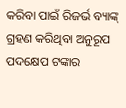କରିବା ପାଇଁ ରିଜର୍ଭ ବ୍ୟାଙ୍କ୍ ଗ୍ରହଣ କରିଥିବା ଅନୁରୂପ ପଦକ୍ଷେପ ଟଙ୍କାର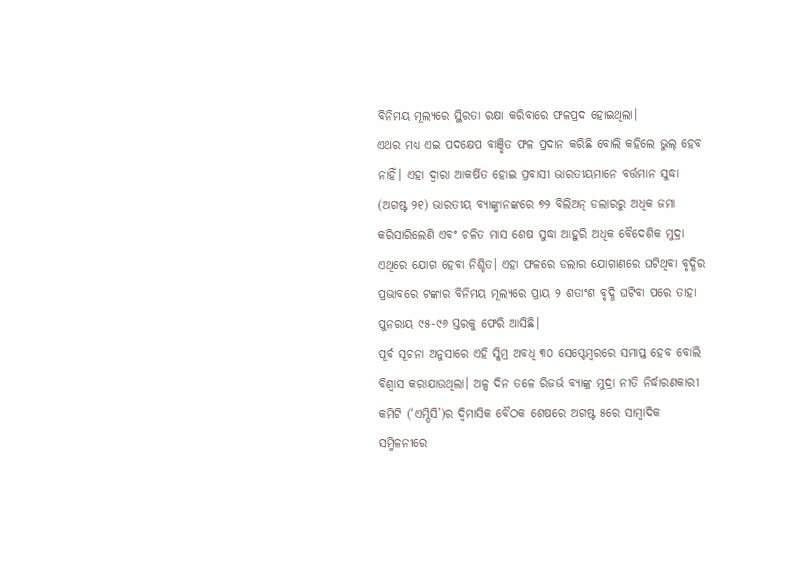ବିନିମୟ ମୂଲ୍ୟରେ ସ୍ଥିରତା ରକ୍ଷା କରିବାରେ ଫଳପ୍ରଦ ହୋଇଥିଲା।
ଏଥର ମଧ୍ୟ ଏଇ ପଦକ୍ଷେପ ବାଞ୍ଛିତ ଫଳ ପ୍ରଦାନ କରିଛି ବୋଲି କହିଲେ ଭୁଲ୍ ହେବ ନାହିଁ। ଏହା ଦ୍ବାରା ଆକର୍ଷିତ ହୋଇ ପ୍ରବାସୀ ଭାରତୀୟମାନେ ବର୍ତ୍ତମାନ ସୁଦ୍ଧା (ଅଗଷ୍ଟ ୨୧) ଭାରତୀୟ ବ୍ୟାଙ୍କ୍ମାନଙ୍କରେ ୭୨ ବିଲିଅନ୍ ଡଲାରରୁ ଅଧିକ ଜମା କରିସାରିଲେଣି ଏବଂ ଚଳିତ ମାସ ଶେଷ ସୁଦ୍ଧା ଆହୁରି ଅଧିକ ବୈଦେଶିକ ମୁଦ୍ରା ଏଥିରେ ଯୋଗ ହେବା ନିଶ୍ଚିତ। ଏହା ଫଳରେ ଡଲାର ଯୋଗାଣରେ ଘଟିଥିବା ବୃଦ୍ଧିର ପ୍ରଭାବରେ ଟଙ୍କାର ବିନିମୟ ମୂଲ୍ୟରେ ପ୍ରାୟ ୨ ଶତାଂଶ ବୃଦ୍ଧି ଘଟିବା ପରେ ତାହା ପୁନରାୟ ୯୫-୯୬ ସ୍ତରକୁ ଫେରି ଆସିଛି।
ପୂର୍ବ ସୂଚନା ଅନୁସାରେ ଏହି ସ୍କିମ୍ର ଅବଧି ୩୦ ସେପ୍ଟେମ୍ବରରେ ସମାପ୍ତ ହେବ ବୋଲି ବିଶ୍ବାସ କରାଯାଉଥିଲା। ଅଳ୍ପ ଦିନ ତଳେ ରିଜର୍ଭ ବ୍ୟାଙ୍କ୍ର ମୁଦ୍ରା ନୀତି ନିର୍ଦ୍ଧାରଣକାରୀ କମିଟି (‘ଏମ୍ପିସି’)ର ଦ୍ବିମାସିକ ବୈଠକ ଶେଷରେ ଅଗଷ୍ଟ ୫ରେ ସାମ୍ବାଦିକ ସମ୍ମିଳନୀରେ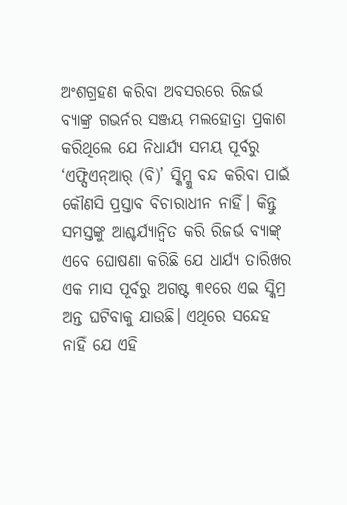ଅଂଶଗ୍ରହଣ କରିବା ଅବସରରେ ରିଜର୍ଭ ବ୍ୟାଙ୍କ୍ର ଗଭର୍ନର ସଞ୍ଜୟ ମଲହୋତ୍ରା ପ୍ରକାଶ କରିଥିଲେ ଯେ ନିଧାର୍ଯ୍ୟ ସମୟ ପୂର୍ବରୁ ‘ଏଫ୍ସିଏନ୍ଆର୍ (ବି)’ ସ୍କିମ୍କୁ ବନ୍ଦ କରିବା ପାଇଁ କୌଣସି ପ୍ରସ୍ତାବ ବିଚାରାଧୀନ ନାହିଁ। କିନ୍ତୁ ସମସ୍ତଙ୍କୁ ଆଶ୍ଚର୍ଯ୍ୟାନ୍ବିତ କରି ରିଜର୍ଭ ବ୍ୟାଙ୍କ୍ ଏବେ ଘୋଷଣା କରିଛି ଯେ ଧାର୍ଯ୍ୟ ତାରିଖର ଏକ ମାସ ପୂର୍ବରୁ ଅଗଷ୍ଟ ୩୧ରେ ଏଇ ସ୍କିମ୍ର ଅନ୍ତ ଘଟିବାକୁ ଯାଉଛି। ଏଥିରେ ସନ୍ଦେହ ନାହିଁ ଯେ ଏହି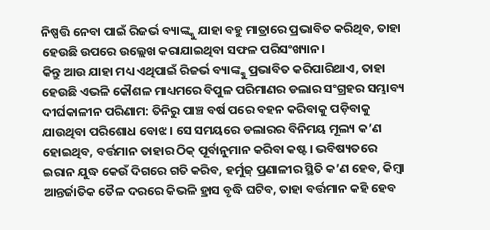ନିଷ୍ପତ୍ତି ନେବା ପାଇଁ ରିଜର୍ଭ ବ୍ୟାଙ୍କ୍କୁ ଯାହା ବହୁ ମାତ୍ରାରେ ପ୍ରଭାବିତ କରିଥିବ, ତାହା ହେଉଛି ଉପରେ ଉଲ୍ଲେଖ କରାଯାଇଥିବା ସଫଳ ପରିସଂଖ୍ୟାନ।
କିନ୍ତୁ ଆଉ ଯାହା ମଧ୍ୟ ଏଥିପାଇଁ ରିଜର୍ଭ ବ୍ୟାଙ୍କ୍କୁ ପ୍ରଭାବିତ କରିପାରିଥାଏ, ତାହା ହେଉଛି ଏଭଳି କୌଶଳ ମାଧ୍ୟମରେ ବିପୁଳ ପରିମାଣର ଡଲାର ସଂଗ୍ରହର ସମ୍ଭାବ୍ୟ ଦୀର୍ଘକାଳୀନ ପରିଣାମ: ତିନିରୁ ପାଞ୍ଚ ବର୍ଷ ପରେ ବହନ କରିବାକୁ ପଡ଼ିବାକୁ ଯାଉଥିବା ପରିଶୋଧ ବୋଝ। ସେ ସମୟରେ ଡଲାରର ବିନିମୟ ମୂଲ୍ୟ କ’ଣ ହୋଇଥିବ, ବର୍ତ୍ତମାନ ତାହାର ଠିକ୍ ପୂର୍ବାନୁମାନ କରିବା କଷ୍ଟ। ଭବିଷ୍ୟତରେ ଇରାନ ଯୁଦ୍ଧ କେଉଁ ଦିଗରେ ଗତି କରିବ, ହର୍ମୁଜ୍ ପ୍ରଣାଳୀର ସ୍ଥିତି କ’ଣ ହେବ, କିମ୍ବା ଆନ୍ତର୍ଜାତିକ ତୈଳ ଦରରେ କିଭଳି ହ୍ରାସ ବୃଦ୍ଧି ଘଟିବ, ତାହା ବର୍ତ୍ତମାନ କହି ହେବ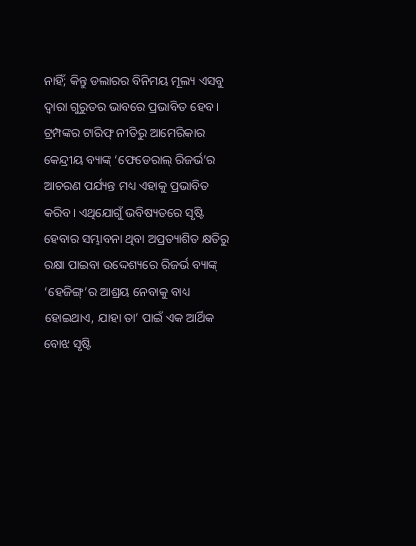ନାହିଁ; କିନ୍ତୁ ଡଲାରର ବିନିମୟ ମୂଲ୍ୟ ଏସବୁ ଦ୍ବାରା ଗୁରୁତର ଭାବରେ ପ୍ରଭାବିତ ହେବ। ଟ୍ରମ୍ପଙ୍କର ଟାରିଫ୍ ନୀତିରୁ ଆମେରିକାର କେନ୍ଦ୍ରୀୟ ବ୍ୟାଙ୍କ୍ ‘ଫେଡେରାଲ୍ ରିଜର୍ଭ’ର ଆଚରଣ ପର୍ଯ୍ୟନ୍ତ ମଧ୍ୟ ଏହାକୁ ପ୍ରଭାବିତ କରିବ। ଏଥିଯୋଗୁଁ ଭବିଷ୍ୟତରେ ସୃଷ୍ଟି ହେବାର ସମ୍ଭାବନା ଥିବା ଅପ୍ରତ୍ୟାଶିତ କ୍ଷତିରୁ ରକ୍ଷା ପାଇବା ଉଦ୍ଦେଶ୍ୟରେ ରିଜର୍ଭ ବ୍ୟାଙ୍କ୍ ‘ହେଜିଙ୍ଗ୍’ର ଆଶ୍ରୟ ନେବାକୁ ବାଧ୍ୟ ହୋଇଥାଏ, ଯାହା ତା’ ପାଇଁ ଏକ ଆର୍ଥିକ ବୋଝ ସୃଷ୍ଟି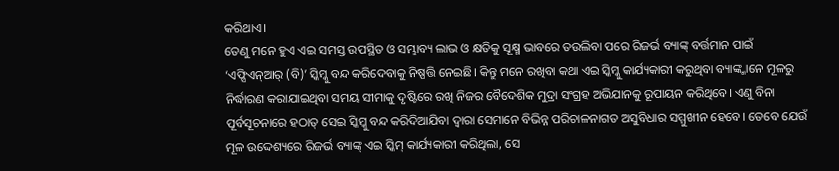କରିଥାଏ।
ତେଣୁ ମନେ ହୁଏ ଏଇ ସମସ୍ତ ଉପସ୍ଥିତ ଓ ସମ୍ଭାବ୍ୟ ଲାଭ ଓ କ୍ଷତିକୁ ସୂକ୍ଷ୍ମ ଭାବରେ ତଉଲିବା ପରେ ରିଜର୍ଭ ବ୍ୟାଙ୍କ୍ ବର୍ତ୍ତମାନ ପାଇଁ ‘ଏଫ୍ସିଏନ୍ଆର୍ (ବି)’ ସ୍କିମ୍କୁ ବନ୍ଦ କରିଦେବାକୁ ନିଷ୍ପତ୍ତି ନେଇଛି। କିନ୍ତୁ ମନେ ରଖିବା କଥା ଏଇ ସ୍କିମ୍କୁ କାର୍ଯ୍ୟକାରୀ କରୁଥିବା ବ୍ୟାଙ୍କ୍ମାନେ ମୂଳରୁ ନିର୍ଦ୍ଧାରଣ କରାଯାଇଥିବା ସମୟ ସୀମାକୁ ଦୃଷ୍ଟିରେ ରଖି ନିଜର ବୈଦେଶିକ ମୁଦ୍ରା ସଂଗ୍ରହ ଅଭିଯାନକୁ ରୂପାୟନ କରିଥିବେ। ଏଣୁ ବିନା ପୂର୍ବସୂଚନାରେ ହଠାତ୍ ସେଇ ସ୍କିମ୍କୁ ବନ୍ଦ କରିଦିଆଯିବା ଦ୍ବାରା ସେମାନେ ବିଭିନ୍ନ ପରିଚାଳନାଗତ ଅସୁବିଧାର ସମ୍ମୁଖୀନ ହେବେ। ତେବେ ଯେଉଁ ମୂଳ ଉଦ୍ଦେଶ୍ୟରେ ରିଜର୍ଭ ବ୍ୟାଙ୍କ୍ ଏଇ ସ୍କିମ୍ କାର୍ଯ୍ୟକାରୀ କରିଥିଲା, ସେ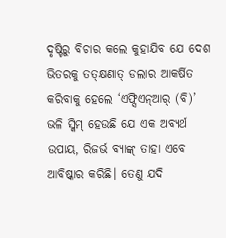ଦୃଷ୍ଟିରୁ ବିଚାର କଲେ କୁହାଯିବ ଯେ ଦେଶ ଭିତରକୁ ତତ୍କ୍ଷଣାତ୍ ଡଲାର ଆକର୍ଷିତ କରିବାକୁ ହେଲେ ‘ଏଫ୍ସିଏନ୍ଆର୍ (ବି)’ ଭଳି ସ୍କିମ୍ ହେଉଛି ଯେ ଏକ ଅବ୍ୟର୍ଥ ଉପାୟ, ରିଜର୍ଭ ବ୍ୟାଙ୍କ୍ ତାହା ଏବେ ଆବିଷ୍କାର କରିଛି। ତେଣୁ ଯଦି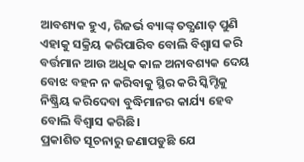ଆବଶ୍ୟକ ହୁଏ, ରିଜର୍ଭ ବ୍ୟାଙ୍କ୍ ତତ୍କ୍ଷଣାତ୍ ପୁଣି ଏହାକୁ ସକ୍ରିୟ କରିପାରିବ ବୋଲି ବିଶ୍ବାସ କରି ବର୍ତ୍ତମାନ ଆଉ ଅଧିକ କାଳ ଅନାବଶ୍ୟକ ଦେୟ ବୋଝ ବହନ ନ କରିବାକୁ ସ୍ଥିର କରି ସ୍କିମ୍ଟିକୁ ନିଷ୍କ୍ରିୟ କରିଦେବା ବୁଦ୍ଧିମାନର କାର୍ଯ୍ୟ ହେବ ବୋଲି ବିଶ୍ବାସ କରିଛି।
ପ୍ରକାଶିତ ସୂଚନାରୁ ଜଣାପଡୁଛି ଯେ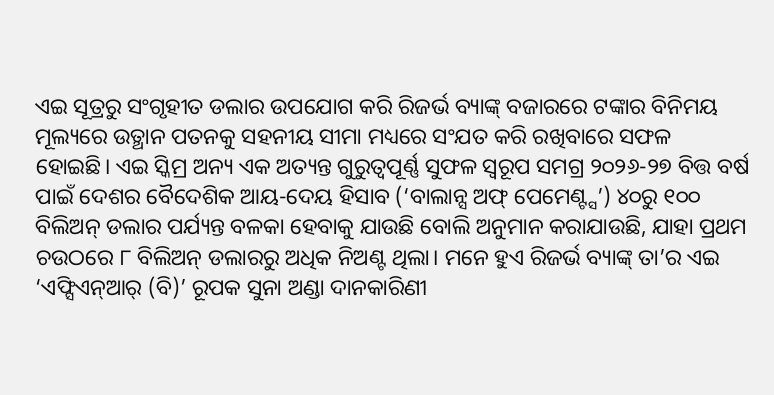ଏଇ ସୂତ୍ରରୁ ସଂଗୃହୀତ ଡଲାର ଉପଯୋଗ କରି ରିଜର୍ଭ ବ୍ୟାଙ୍କ୍ ବଜାରରେ ଟଙ୍କାର ବିନିମୟ ମୂଲ୍ୟରେ ଉତ୍ଥାନ ପତନକୁ ସହନୀୟ ସୀମା ମଧ୍ୟରେ ସଂଯତ କରି ରଖିବାରେ ସଫଳ ହୋଇଛି। ଏଇ ସ୍କିମ୍ର ଅନ୍ୟ ଏକ ଅତ୍ୟନ୍ତ ଗୁରୁତ୍ବପୂର୍ଣ୍ଣ ସୁଫଳ ସ୍ବରୂପ ସମଗ୍ର ୨୦୨୬-୨୭ ବିତ୍ତ ବର୍ଷ ପାଇଁ ଦେଶର ବୈଦେଶିକ ଆୟ-ଦେୟ ହିସାବ (‘ବାଲାନ୍ସ ଅଫ୍ ପେମେଣ୍ଟ୍ସ’) ୪୦ରୁ ୧୦୦ ବିଲିଅନ୍ ଡଲାର ପର୍ଯ୍ୟନ୍ତ ବଳକା ହେବାକୁ ଯାଉଛି ବୋଲି ଅନୁମାନ କରାଯାଉଛି, ଯାହା ପ୍ରଥମ ଚଉଠରେ ୮ ବିଲିଅନ୍ ଡଲାରରୁ ଅଧିକ ନିଅଣ୍ଟ ଥିଲା। ମନେ ହୁଏ ରିଜର୍ଭ ବ୍ୟାଙ୍କ୍ ତା’ର ଏଇ ‘ଏଫ୍ସିଏନ୍ଆର୍ (ବି)’ ରୂପକ ସୁନା ଅଣ୍ଡା ଦାନକାରିଣୀ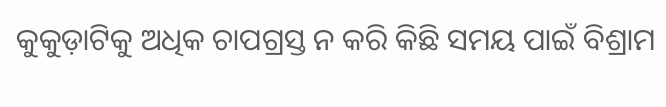କୁକୁଡ଼ାଟିକୁ ଅଧିକ ଚାପଗ୍ରସ୍ତ ନ କରି କିଛି ସମୟ ପାଇଁ ବିଶ୍ରାମ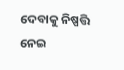ଦେବାକୁ ନିଷ୍ପତ୍ତି ନେଇ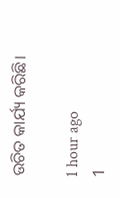ଉଚିତ କାର୍ଯ୍ୟ କରିଛି।

1 hour ago
1